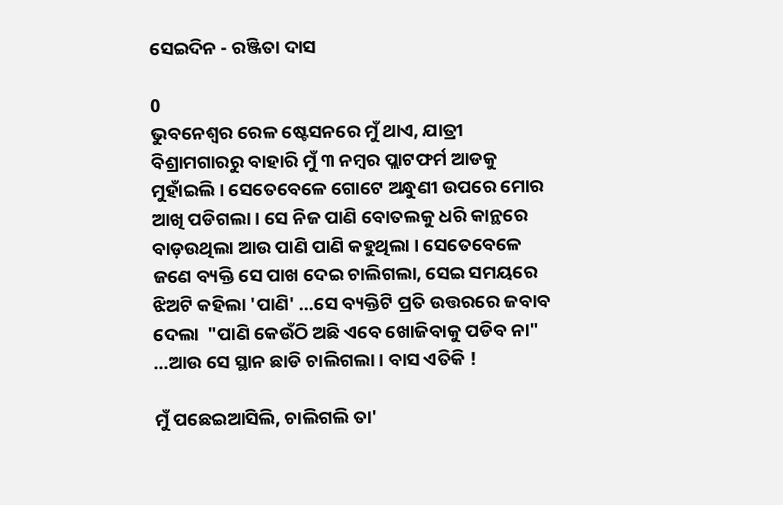ସେଇଦିନ - ରଞ୍ଜିତା ଦାସ

0
ଭୁବନେଶ୍ୱର ରେଳ ଷ୍ଟେସନରେ ମୁଁ ଥାଏ, ଯାତ୍ରୀ ବିଶ୍ରାମଗାରରୁ ବାହାରି ମୁଁ ୩ ନମ୍ବର ପ୍ଲାଟଫର୍ମ ଆଡକୁ ମୁହାଁଇଲି । ସେତେବେଳେ ଗୋଟେ ଅନ୍ଧୁଣୀ ଉପରେ ମୋର ଆଖି ପଡିଗଲା । ସେ ନିଜ ପାଣି ବୋତଲକୁ ଧରି କାନ୍ଥରେ ବାଡ଼ଉଥିଲା ଆଉ ପାଣି ପାଣି କହୁଥିଲା । ସେତେବେଳେ ଜଣେ ବ୍ୟକ୍ତି ସେ ପାଖ ଦେଇ ଚାଲିଗଲା, ସେଇ ସମୟରେ ଝିଅଟି କହିଲା 'ପାଣି' …ସେ ବ୍ୟକ୍ତିଟି ପ୍ରତି ଉତ୍ତରରେ ଜବାବ ଦେଲା  "ପାଣି କେଉଁଠି ଅଛି ଏବେ ଖୋଜିବାକୁ ପଡିବ ନା" …ଆଉ ସେ ସ୍ଥାନ ଛାଡି ଚାଲିଗଲା । ବାସ ଏତିକି !

ମୁଁ ପଛେଇଆସିଲି, ଚାଲିଗଲି ତା'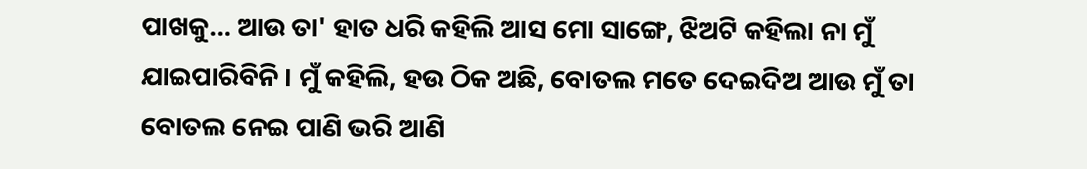ପାଖକୁ… ଆଉ ତା' ହାତ ଧରି କହିଲି ଆସ ମୋ ସାଙ୍ଗେ, ଝିଅଟି କହିଲା ନା ମୁଁ ଯାଇପାରିବିନି । ମୁଁ କହିଲି, ହଉ ଠିକ ଅଛି, ବୋତଲ ମତେ ଦେଇଦିଅ ଆଉ ମୁଁ ତା ବୋତଲ ନେଇ ପାଣି ଭରି ଆଣି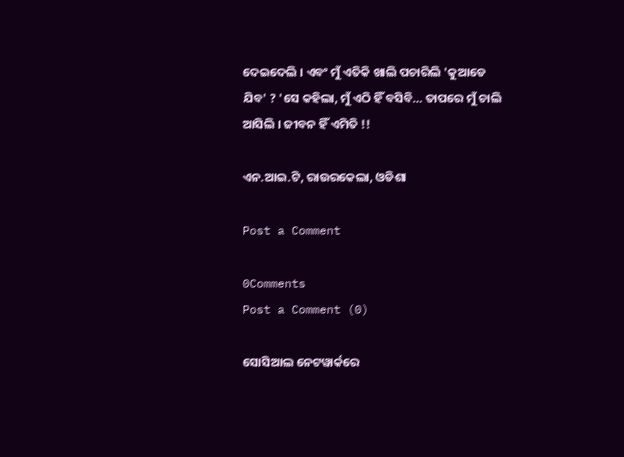ଦେଇଦେଲି । ଏବଂ ମୁଁ ଏତିକି ଖାଲି ପଚାରିଲି 'କୁଆଡେ ଯିବ' ? 'ସେ କହିଲା, ମୁଁ ଏଠି ହିଁ ବସିବି… ତାପରେ ମୁଁ ଚାଲି ଆସିଲି । ଜୀବନ ହିଁ ଏମିତି !!

ଏନ.ଆଇ.ଟି, ରାଉରକେଲା, ଓଡିଶା

Post a Comment

0Comments
Post a Comment (0)

ସୋସିଆଲ ନେଟୱାର୍କରେ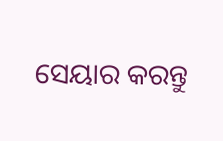ସେୟାର କରନ୍ତୁ